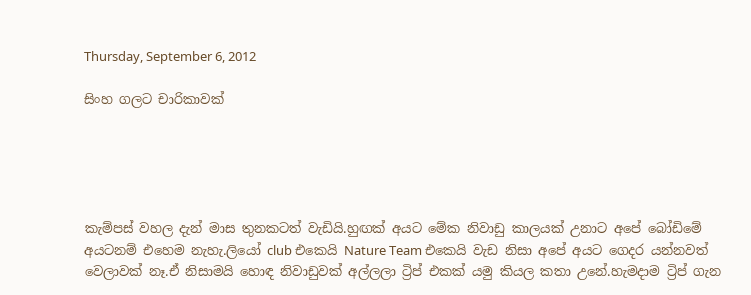Thursday, September 6, 2012

සිංහ ගලට චාරිකාවක්





කැම්පස් වහල දැන් මාස තුනකටත් වැඩියි.හුඟක් අයට මේක නිවාඩු කාලයක් උනාට අපේ බෝඩිමේ අයටනම් එහෙම නැහැ.ලියෝ club එකෙයි Nature Team එකෙයි වැඩ නිසා අපේ අයට ගෙදර යන්නවත් වෙලාවක් නෑ.ඒ නිසාමයි හොඳ නිවාඩුවක් අල්ලලා ට්‍රිප් එකක් යමු කියල කතා උනේ.හැමදාම ට්‍රිප් ගැන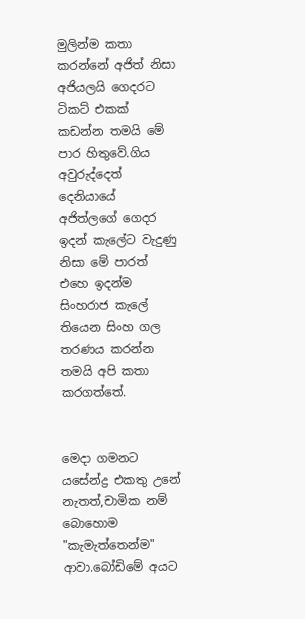මුලින්ම කතා කරන්නේ අජිත් නිසා අජියලයි ගෙදරට ටිකට් එකක් කඩන්න තමයි මේ පාර හිතුවේ.ගිය අවුරුද්දෙත් දෙනියායේ අජිත්ලගේ ගෙදර ඉදන් කැලේට වැදුණු නිසා මේ පාරත් එහෙ ඉදන්ම සිංහරාජ කැලේ තියෙන සිංහ ගල තරණය කරන්න තමයි අපි කතා කරගත්තේ.


මෙදා ගමනට යසේන්ද්‍ර එකතු උනේ නැතත්,චාමික නම් බොහොම "කැමැත්තෙන්ම" ආවා.බෝඩිමේ අයට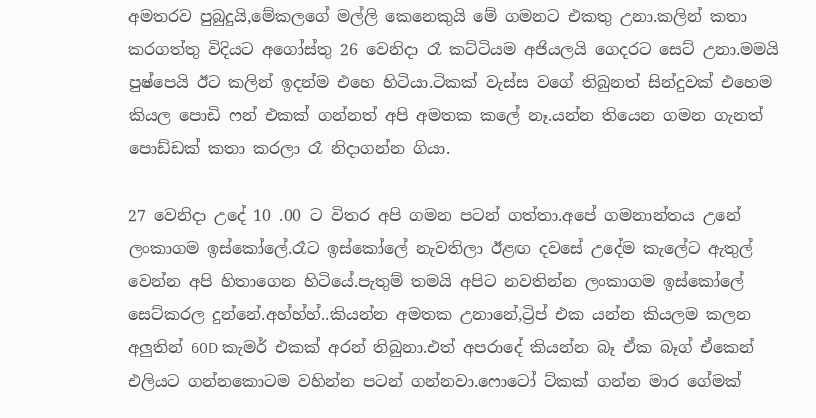අමතරව පුබුදුයි,මේකලගේ මල්ලි කෙනෙකුයි මේ ගමනට එකතු උනා.කලින් කතා කරගත්තු විදියට අගෝස්තු 26 වෙනිදා රෑ කට්ටියම අජියලයි ගෙදරට සෙට් උනා.මමයි පුෂ්පෙයි ඊට කලින් ඉදන්ම එහෙ හිටියා.ටිකක් වැස්ස වගේ තිබුනත් සින්දුවක් එහෙම කියල පොඩි ෆන් එකක් ගන්නත් අපි අමතක කලේ නෑ.යන්න තියෙන ගමන ගැනත් පොඩ්ඩක් කතා කරලා රෑ නිදාගන්න ගියා.

27 වෙනිදා උදේ 10 .00 ට විතර අපි ගමන පටන් ගත්තා.අපේ ගමනාන්තය උනේ ලංකාගම ඉස්කෝලේ.රෑට ඉස්කෝලේ නැවතිලා ඊළඟ දවසේ උදේම කැලේට ඇතුල් වෙන්න අපි හිතාගෙන හිටියේ.පැතුම් තමයි අපිට නවතින්න ලංකාගම ඉස්කෝලේ සෙට්කරල දුන්නේ.අහ්හ්හ්..කියන්න අමතක උනානේ,ට්‍රිප් එක යන්න කියලම කලන අලුතින් 60D කැමර් එකක් අරන් තිබුනා.එත් අපරාදේ කියන්න බෑ ඒක බෑග් ඒකෙන් එලියට ගන්නකොටම වහින්න පටන් ගන්නවා.ෆොටෝ ට්කක් ගන්න මාර ගේමක්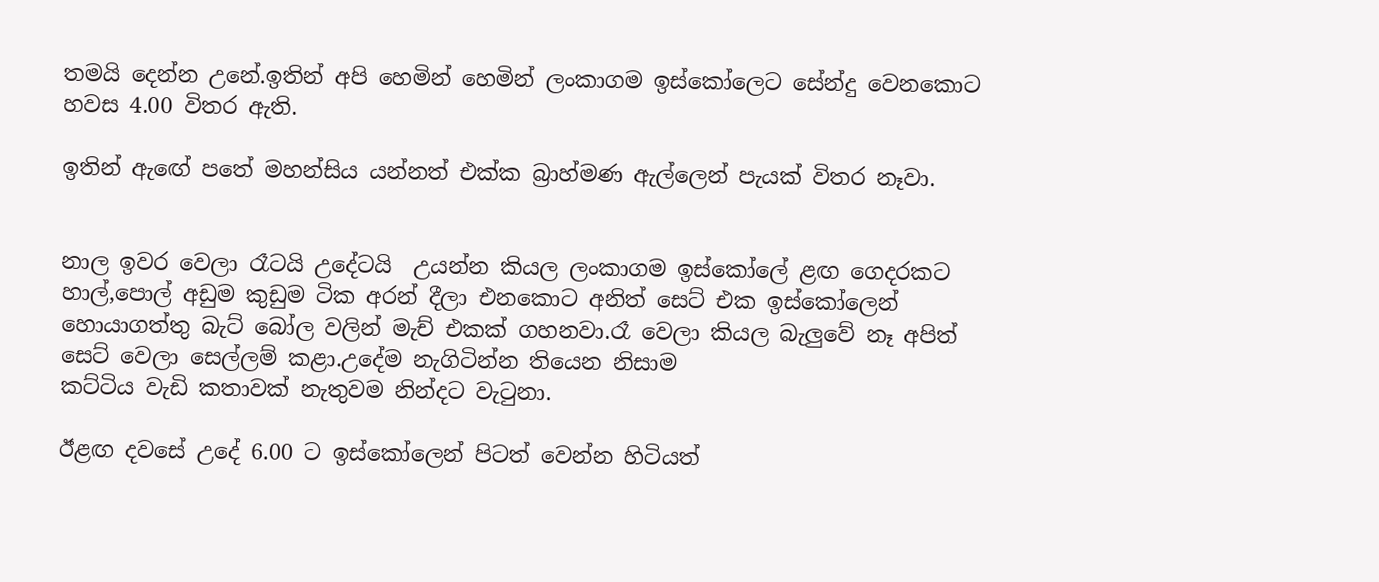තමයි දෙන්න උනේ.ඉතින් අපි හෙමින් හෙමින් ලංකාගම ඉස්කෝලෙට සේන්දු වෙනකොට හවස 4.00 විතර ඇති.

ඉතින් ඇඟේ පතේ මහන්සිය යන්නත් එක්ක බ්‍රාහ්මණ ඇල්ලෙන් පැයක් විතර නෑවා.


නාල ඉවර වෙලා රෑටයි උදේටයි  උයන්න කියල ලංකාගම ඉස්කෝලේ ළඟ ගෙදරකට හාල්,පොල් අඩුම කුඩුම ටික අරන් දීලා එනකොට අනිත් සෙට් එක ඉස්කෝලෙන් හොයාගත්තු බැට් බෝල වලින් මැච් එකක් ගහනවා.රෑ වෙලා කියල බැලුවේ නෑ අපිත් සෙට් වෙලා සෙල්ලම් කළා.උදේම නැගිටින්න තියෙන නිසාම
කට්ටිය වැඩි කතාවක් නැතුවම නින්දට වැටුනා.

ඊළඟ දවසේ උදේ 6.00 ට ඉස්කෝලෙන් පිටත් වෙන්න හිටියත්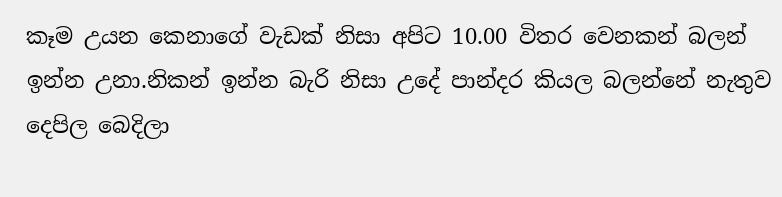කෑම උයන කෙනාගේ වැඩක් නිසා අපිට 10.00 විතර වෙනකන් බලන් ඉන්න උනා.නිකන් ඉන්න බැරි නිසා උදේ පාන්දර කියල බලන්නේ නැතුව දෙපිල බෙදිලා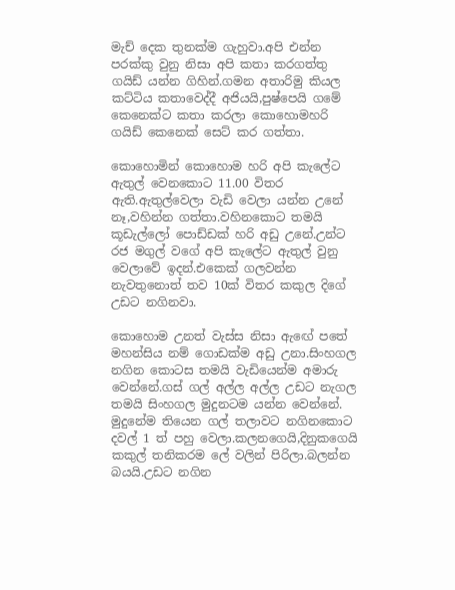මැච් දෙක තුනක්ම ගැහුවා.අපි එන්න පරක්කු වුනු නිසා අපි කතා කරගත්තු ගයිඩ් යන්න ගිහින්.ගමන අතාරිමු කියල කට්ටිය කතාවෙද්දී අජියයි,පුෂ්පෙයි ගමේ කෙනෙක්ට කතා කරලා කොහොමහරි ගයිඩ් කෙනෙක් සෙට් කර ගත්තා.

කොහොමින් කොහොම හරි අපි කැලේට ඇතුල් වෙනකොට 11.00 විතර ඇති.ඇතුල්වෙලා වැඩි වෙලා යන්න උනේ නෑ,වහින්න ගත්තා.වහිනකොට තමයි කූඩැල්ලෝ පොඩ්ඩක් හරි අඩු උනේ.උන්ට රජ මගුල් වගේ අපි කැලේට ඇතුල් වුනු වෙලාවේ ඉදන්.එකෙක් ගලවන්න නැවතුනොත් තව 10ක් විතර කකුල දිගේ උඩට නගිනවා.

කොහොම උනත් වැස්ස නිසා ඇඟේ පතේ මහන්සිය නම් ගොඩක්ම අඩු උනා.සිංහගල නගින කොටස තමයි වැඩියෙන්ම අමාරු වෙන්නේ.ගස් ගල් අල්ල අල්ල උඩට නැගල තමයි සිංහගල මුදුනටම යන්න වෙන්නේ.
මුදුනේම තියෙන ගල් තලාවට නගිනකොට දවල් 1 ත් පහු වෙලා.කලනගෙයි,දිනුකගෙයි කකුල් තනිකරම ලේ වලින් පිරිලා.බලන්න බයයි.උඩට නගින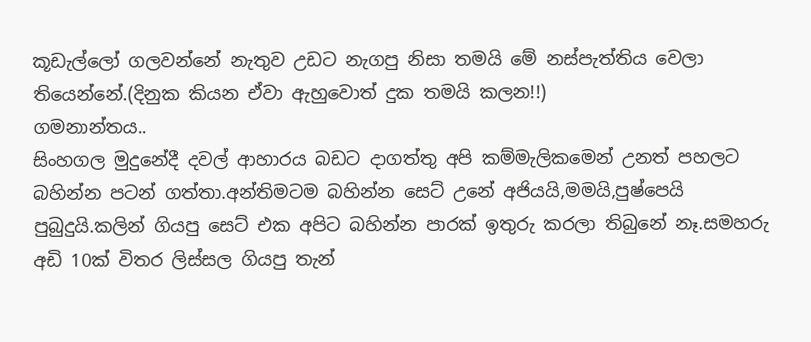කූඩැල්ලෝ ගලවන්නේ නැතුව උඩට නැගපු නිසා තමයි මේ නස්පැත්තිය වෙලා තියෙන්නේ.(දිනුක කියන ඒවා ඇහුවොත් දුක තමයි කලන!!)
ගමනාන්තය..
සිංහගල මුදුනේදී දවල් ආහාරය බඩට දාගත්තු අපි කම්මැලිකමෙන් උනත් පහලට බහින්න පටන් ගත්තා.අන්තිමටම බහින්න සෙට් උනේ අජියයි,මමයි,පුෂ්පෙයි පුබුදුයි.කලින් ගියපු සෙට් එක අපිට බහින්න පාරක් ඉතුරු කරලා තිබුනේ නෑ.සමහරු අඩි 10ක් විතර ලිස්සල ගියපු තැන්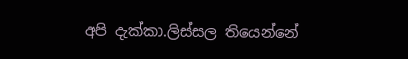අපි දැක්කා.ලිස්සල තියෙන්නේ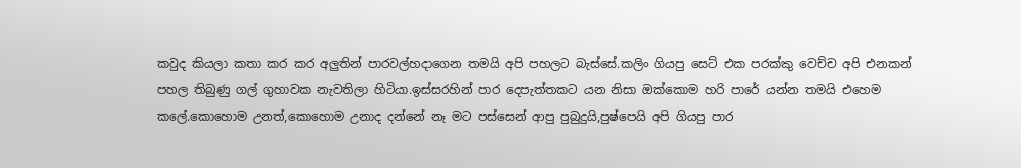කවුද කියලා කතා කර කර අලුතින් පාරවල්හදාගෙන තමයි අපි පහලට බැස්සේ.කලිං ගියපු සෙට් එක පරක්කු වෙච්ච අපි එනකන් පහල තිබුණු ගල් ගුහාවක නැවතිලා හිටියා.ඉස්සරහින් පාර දෙපැත්තකට යන නිසා ඔක්කොම හරි පාරේ යන්න තමයි එහෙම කලේ.කොහොම උනත්,කොහොම උනාද දන්නේ නෑ මට පස්සෙන් ආපු පුබුදුයි,පුෂ්පෙයි අපි ගියපු පාර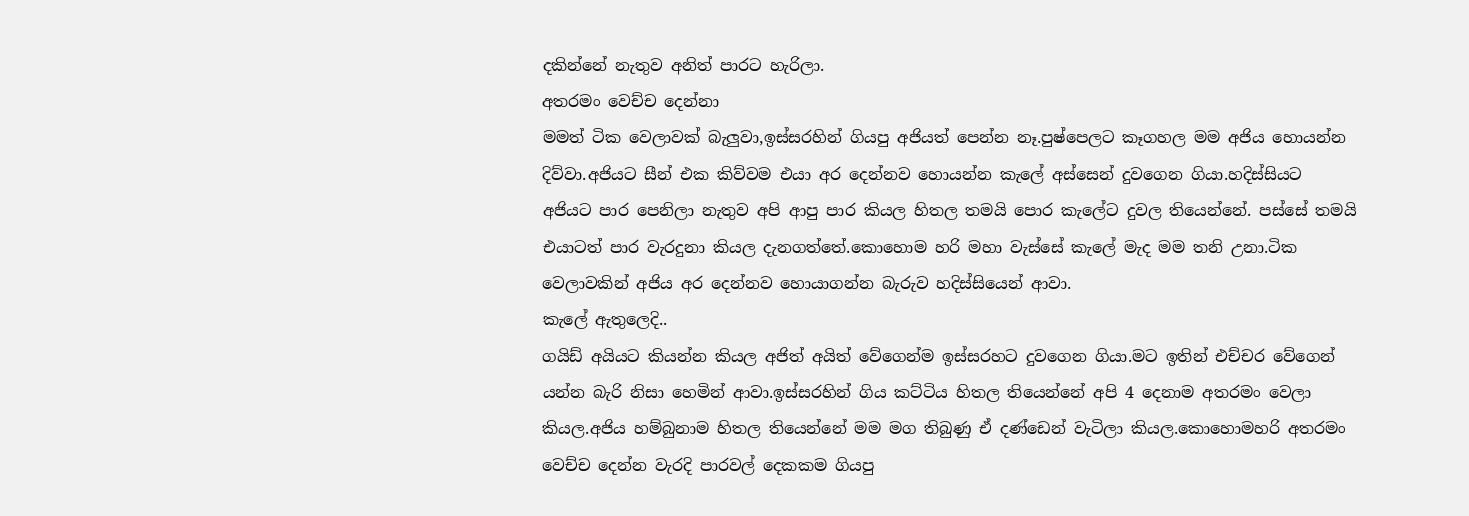දකින්නේ නැතුව අනිත් පාරට හැරිලා.
අතරමං වෙච්ච දෙන්නා
මමත් ටික වෙලාවක් බැලුවා,ඉස්සරහින් ගියපු අජියත් පෙන්න නෑ.පුෂ්පෙලට කෑගහල මම අජිය හොයන්න දිව්වා.අජියට සීන් එක කිව්වම එයා අර දෙන්නව හොයන්න කැලේ අස්සෙන් දුවගෙන ගියා.හදිස්සියට අජියට පාර පෙනිලා නැතුව අපි ආපු පාර කියල හිතල තමයි පොර කැලේට දුවල තියෙන්නේ. පස්සේ තමයි එයාටත් පාර වැරදුනා කියල දැනගත්තේ.කොහොම හරි මහා වැස්සේ කැලේ මැද මම තනි උනා.ටික වෙලාවකින් අජිය අර දෙන්නව හොයාගන්න බැරුව හදිස්සියෙන් ආවා.
කැලේ ඇතුලෙදි..
ගයිඩ් අයියට කියන්න කියල අජිත් අයිත් වේගෙන්ම ඉස්සරහට දුවගෙන ගියා.මට ඉතින් එච්චර වේගෙන් යන්න බැරි නිසා හෙමින් ආවා.ඉස්සරහින් ගිය කට්ටිය හිතල තියෙන්නේ අපි 4 දෙනාම අතරමං වෙලා කියල.අජිය හම්බුනාම හිතල තියෙන්නේ මම මග තිබුණු ඒ දණ්ඩෙන් වැටිලා කියල.කොහොමහරි අතරමං වෙච්ච දෙන්න වැරදි පාරවල් දෙකකම ගියපු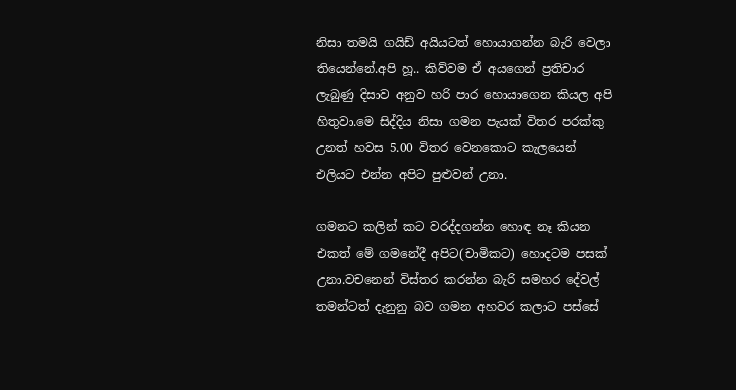නිසා තමයි ගයිඩ් අයියටත් හොයාගන්න බැරි වෙලා තියෙන්නේ.අපි හූ.. කිව්වම ඒ අයගෙන් ප්‍රතිචාර ලැබුණු දිසාව අනුව හරි පාර හොයාගෙන කියල අපි හිතුවා.මෙ සිද්දිය නිසා ගමන පැයක් විතර පරක්කු උනත් හවස 5.00 විතර වෙනකොට කැලයෙන් එලියට එන්න අපිට පුළුවන් උනා.

ගමනට කලින් කට වරද්දගන්න හොඳ නෑ කියන එකත් මේ ගමනේදී අපිට(චාමිකට) හොදටම පසක් උනා.වචනෙන් විස්තර කරන්න බැරි සමහර දේවල් තමන්ටත් දැනුනු බව ගමන අහවර කලාට පස්සේ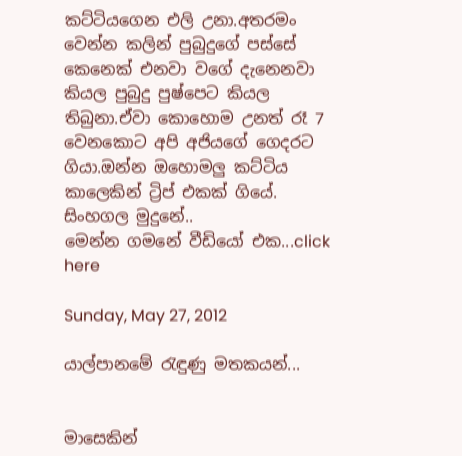කට්ටියගෙන එලි උනා.අතරමං වෙන්න කලින් පුබුදුගේ පස්සේ කෙනෙක් එනවා වගේ දැනෙනවා කියල පුබුදු පුෂ්පෙට කියල තිබුනා.ඒවා කොහොම උනත් රෑ 7 වෙනකොට අපි අජියගේ ගෙදරට ගියා.ඔන්න ඔහොමලු කට්ටිය කාලෙකින් ට්‍රිප් එකක් ගියේ.
සිංහගල මුදුනේ..
මෙන්න ගමනේ වීඩියෝ එක...click here

Sunday, May 27, 2012

යාල්පානමේ රැඳුණු මතකයන්...


මාසෙකින්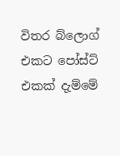විතර බ්ලොග් එකට පෝස්ට් එකක් දැම්මේ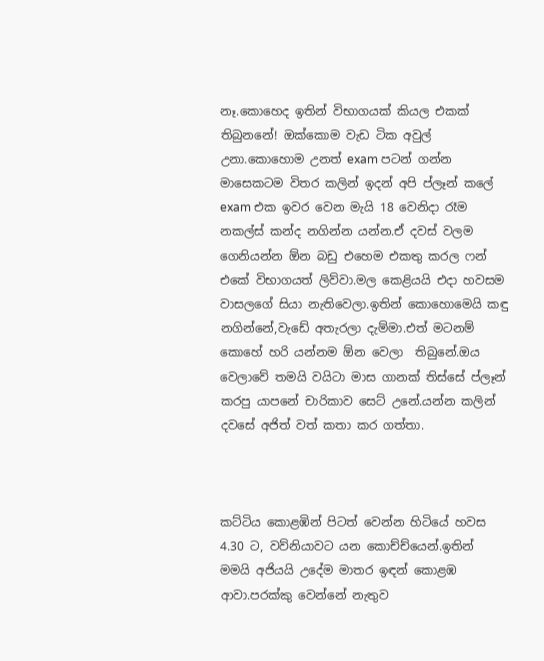නෑ.කොහෙද ඉතින් විභාගයක් කියල එකක් තිබුනනේ! ඔක්කොම වැඩ ටික අවුල් උනා.කොහොම උනත් exam පටන් ගන්න මාසෙකටම විතර කලින් ඉදන් අපි ප්ලෑන් කලේ exam එක ඉවර වෙන මැයි 18 වෙනිදා රෑම නකල්ස් කන්ද නගින්න යන්න.ඒ දවස් වලම ගෙනියන්න ඕන බඩු එහෙම එකතු කරල ෆන් එකේ විභාගයත් ලිව්වා.මල කෙළියයි එදා හවසම වාසලගේ සියා නැතිවෙලා.ඉතින් කොහොමෙයි කඳු නගින්නේ,වැඩේ අතැරලා දැම්මා.එත් මටනම්
කොහේ හරි යන්නම ඕන වෙලා  තිබුනේ.ඔය වෙලාවේ තමයි වයිටා මාස ගානක් තිස්සේ ප්ලෑන් කරපු යාපනේ චාරිකාව සෙට් උනේ.යන්න කලින් දවසේ අජිත් වත් කතා කර ගත්තා.



කට්ටිය කොළඹින් පිටත් වෙන්න හිටියේ හවස 4.30 ට, වව්නියාවට යන කොච්ච්යෙන්.ඉතින් මමයි අජියයි උදේම මාතර ඉඳන් කොළඹ ආවා.පරක්කු වෙන්නේ නැතුව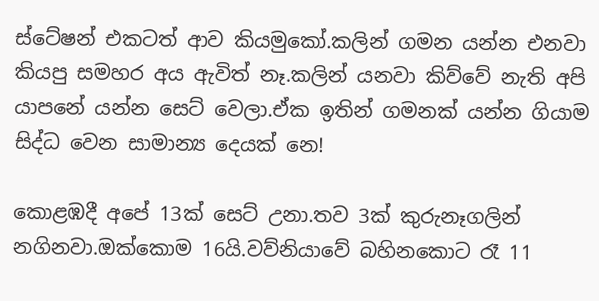ස්ටේෂන් එකටත් ආව කියමුකෝ.කලින් ගමන යන්න එනවා කියපු සමහර අය ඇවිත් නෑ.කලින් යනවා කිව්වේ නැති අපි යාපනේ යන්න සෙට් වෙලා.ඒක ඉතින් ගමනක් යන්න ගියාම සිද්ධ වෙන සාමාන්‍ය දෙයක් නෙ!

කොළඹදී අපේ 13ක් සෙට් උනා.තව 3ක් කුරුනෑගලින් නගිනවා.ඔක්කොම 16යි.වව්නියාවේ බහිනකොට රෑ 11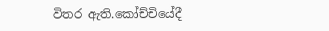විතර ඇති.කෝච්චියේදී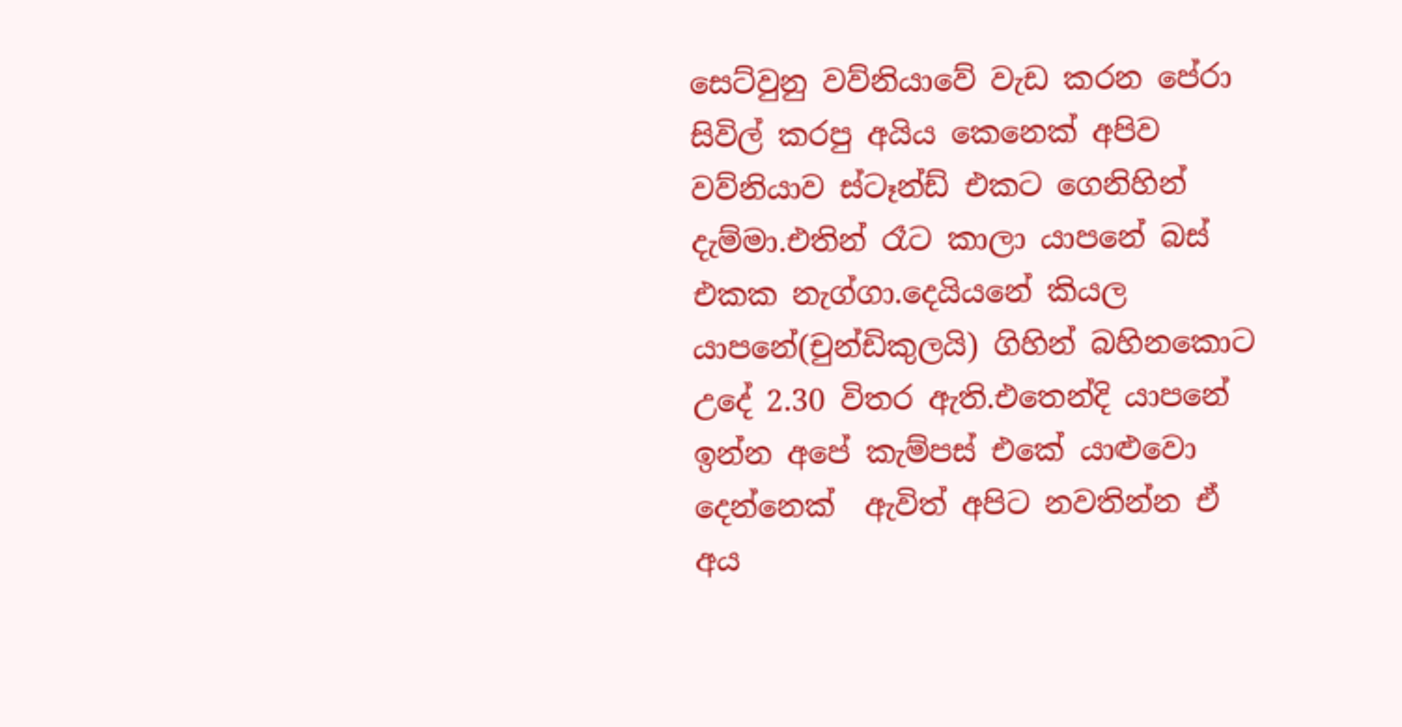සෙට්වුනු වව්නියාවේ වැඩ කරන පේරා සිවිල් කරපු අයිය කෙනෙක් අපිව වව්නියාව ස්ටෑන්ඩ් එකට ගෙනිහින් දැම්මා.එතින් රෑට කාලා යාපනේ බස් එකක නැග්ගා.දෙයියනේ කියල යාපනේ(චුන්ඩිකුලයි) ගිහින් බහිනකොට උදේ 2.30 විතර ඇති.එතෙන්දි යාපනේ ඉන්න අපේ කැම්පස් එකේ යාළුවො දෙන්නෙක්  ඇවිත් අපිට නවතින්න ඒ අය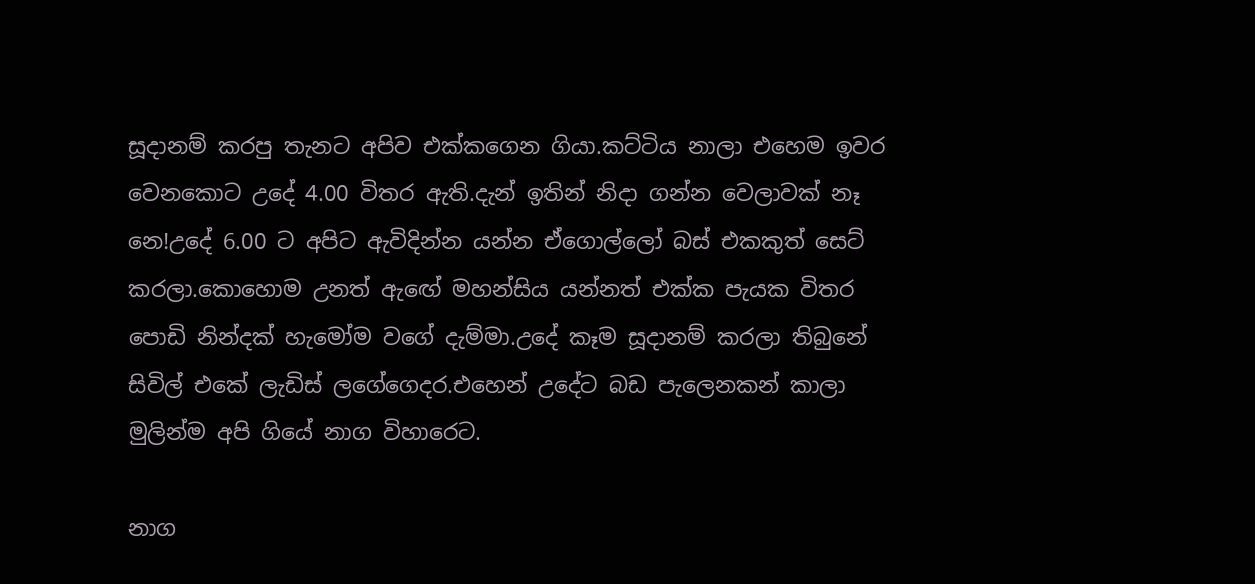සූදානම් කරපු තැනට අපිව එක්කගෙන ගියා.කට්ටිය නාලා එහෙම ඉවර වෙනකොට උදේ 4.00 විතර ඇති.දැන් ඉතින් නිදා ගන්න වෙලාවක් නෑ නෙ!උදේ 6.00 ට අපිට ඇවිදින්න යන්න ඒගොල්ලෝ බස් එකකුත් සෙට් කරලා.කොහොම උනත් ඇඟේ මහන්සිය යන්නත් එක්ක පැයක විතර පොඩි නින්දක් හැමෝම වගේ දැම්මා.උදේ කෑම සූදානම් කරලා තිබුනේ සිවිල් එකේ ලැඩිස් ලගේගෙදර.එහෙන් උදේට බඩ පැලෙනකන් කාලා මුලින්ම අපි ගියේ නාග විහාරෙට.

නාග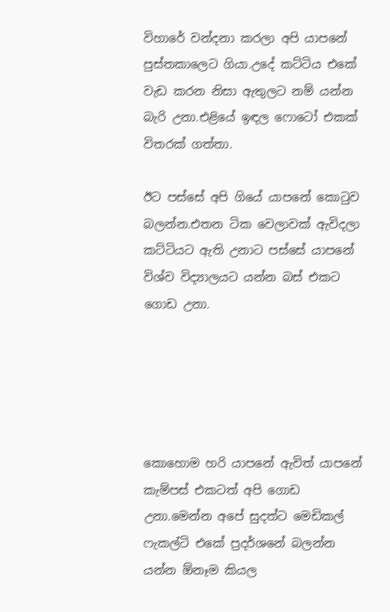විහාරේ වන්දනා කරලා අපි යාපනේ පුස්තකාලෙට ගියා.උදේ කට්ටිය එකේ වැඩ කරන නිසා ඇතුලට නම් යන්න බැරි උනා.එළියේ ඉඳල ෆොටෝ එකක් විතරක් ගත්තා.

ඊට පස්සේ අපි ගියේ යාපනේ කොටුව බලන්න.එතන ටික වෙලාවක් ඇවිදලා කට්ටියට ඇති උනාට පස්සේ යාපනේ විශ්ව විද්‍යාලයට යන්න බස් එකට ගොඩ උනා.





කොහොම හරි යාපනේ ඇවිත් යාපනේ කැම්පස් එකටත් අපි ගොඩ උනා.මෙන්න අපේ සුදත්ට මෙඩිකල් ෆැකල්ටි එකේ ප්‍රදර්ශනේ බලන්න යන්න ඕනෑම කියල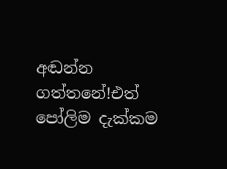අඬන්න ගත්තනේ!එත් පෝලිම දැක්කම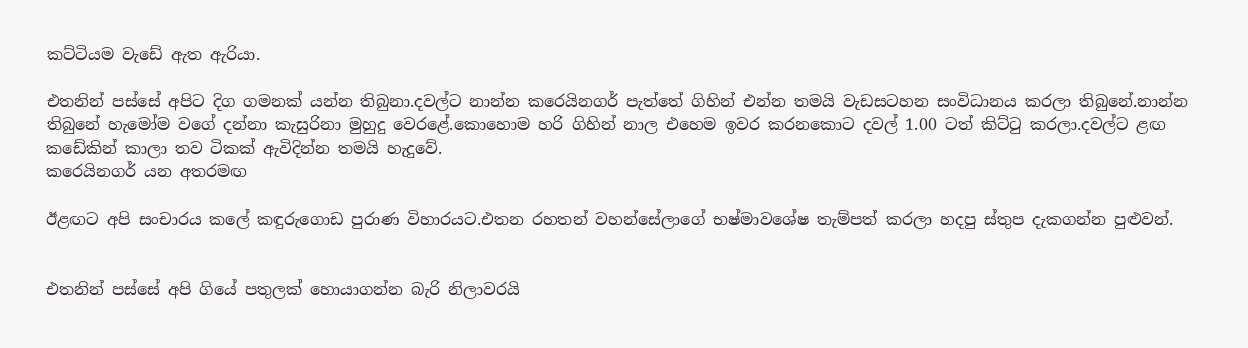කට්ටියම වැඩේ ඇත ඇරියා.

එතනින් පස්සේ අපිට දිග ගමනක් යන්න තිබුනා.දවල්ට නාන්න කරෙයිනගර් පැත්තේ ගිහින් එන්න තමයි වැඩසටහන සංවිධානය කරලා තිබුනේ.නාන්න තිබුනේ හැමෝම වගේ දන්නා කැසුරිනා මුහුදු වෙරළේ.කොහොම හරි ගිහින් නාල එහෙම ඉවර කරනකොට දවල් 1.00 ටත් කිට්ටු කරලා.දවල්ට ළඟ කඩේකින් කාලා තව ටිකක් ඇවිදින්න තමයි හැදුවේ.
කරෙයිනගර් යන අතරමඟ

ඊළඟට අපි සංචාරය කලේ කඳුරුගොඩ පුරාණ විහාරයට.එතන රහතන් වහන්සේලාගේ භෂ්මාවශේෂ තැම්පත් කරලා හදපු ස්තුප දැකගන්න පුළුවන්.


එතනින් පස්සේ අපි ගියේ පතුලක් හොයාගන්න බැරි නිලාවරයි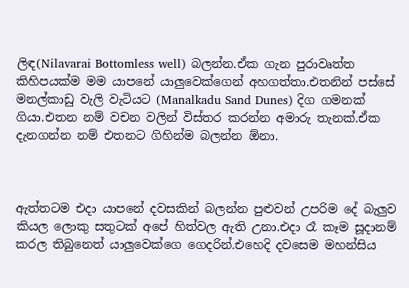ලිඳ(Nilavarai Bottomless well) බලන්න.ඒක ගැන පුරාවෘත්ත කිහිපයක්ම මම යාපනේ යාලුවෙක්ගෙන් අහගත්තා.එතනින් පස්සේ මනල්කාඩු වැලි වැටියට (Manalkadu Sand Dunes) දිග ගමනක් ගියා.එතන නම් වචන වලින් විස්තර කරන්න අමාරු තැනක්.ඒක දැනගන්න නම් එතනට ගිහින්ම බලන්න ඕනා.



ඇත්තටම එදා යාපනේ දවසකින් බලන්න පුළුවන් උපරිම දේ බැලුව කියල ලොකු සතුටක් අපේ හිත්වල ඇති උනා.එදා රෑ කෑම සූදානම් කරල තිබුනෙත් යාලුවෙක්ගෙ ගෙදරින්.එහෙදි දවසෙම මහන්සිය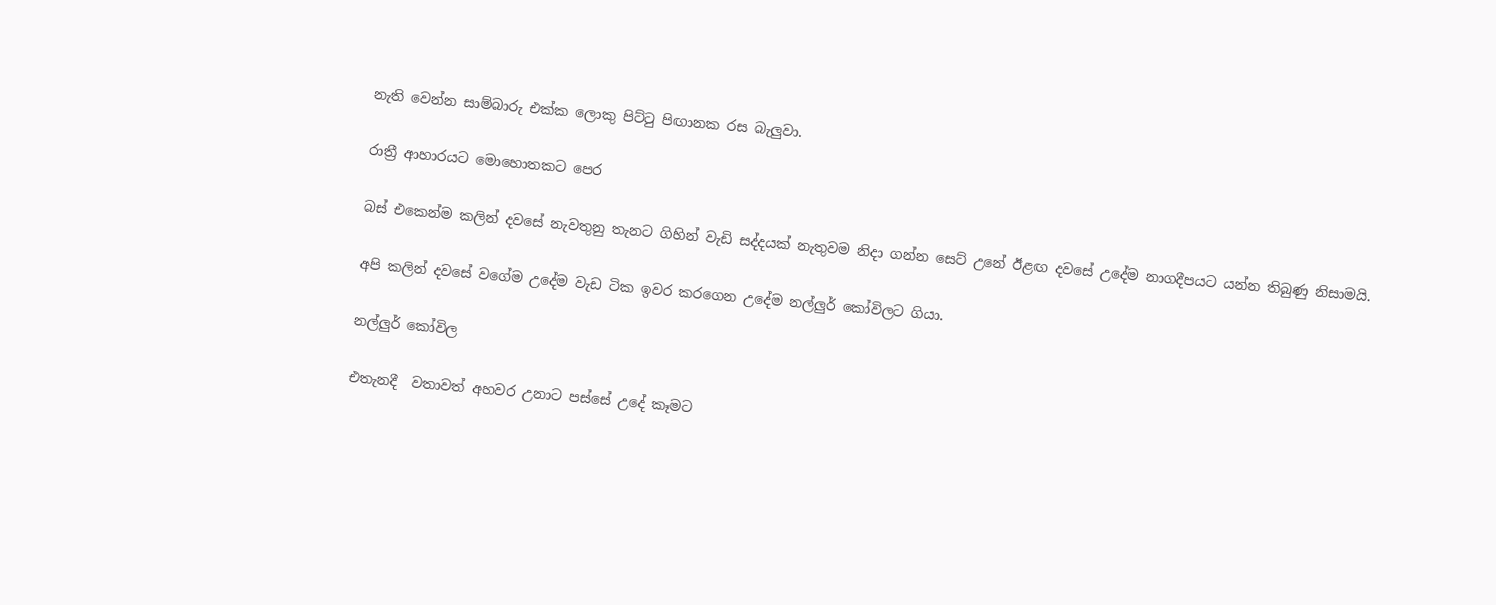නැති වෙන්න සාම්බාරු එක්ක ලොකු පිට්ටු පිඟානක රස බැලුවා.

රාත්‍රී ආහාරයට මොහොතකට පෙර

බස් එකෙන්ම කලින් දවසේ නැවතුනු තැනට ගිහින් වැඩි සද්දයක් නැතුවම නිදා ගන්න සෙට් උනේ ඊළඟ දවසේ උදේම නාගදීපයට යන්න තිබුණු නිසාමයි.

අපි කලින් දවසේ වගේම උදේම වැඩ ටික ඉවර කරගෙන උදේම නල්ලුර් කෝවිලට ගියා.

නල්ලුර් කෝවිල

එතැනදී  වතාවත් අහවර උනාට පස්සේ උදේ කෑමට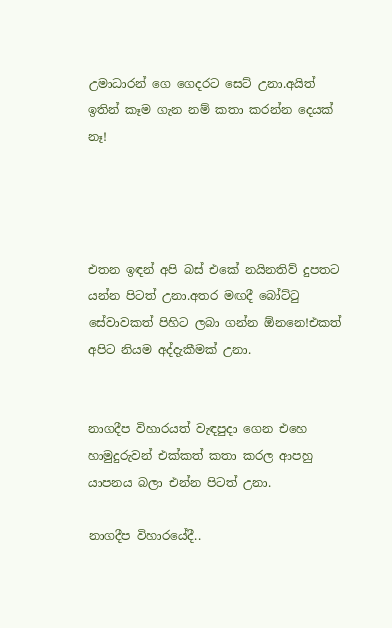උමාධාරන් ගෙ ගෙදරට සෙට් උනා.අයිත් ඉතින් කෑම ගැන නම් කතා කරන්න දෙයක් නෑ!




එතන ඉඳන් අපි බස් එකේ නයිනතිව් දුපතට යන්න පිටත් උනා.අතර මඟදී බෝට්ටු සේවාවකත් පිහිට ලබා ගන්න ඕනනෙ!එකත් අපිට නියම අද්දැකීමක් උනා.


නාගදීප විහාරයත් වැඳපුදා ගෙන එහෙ හාමුදුරුවන් එක්කත් කතා කරල ආපහු යාපනය බලා එන්න පිටත් උනා.

නාගදීප විහාරයේදී..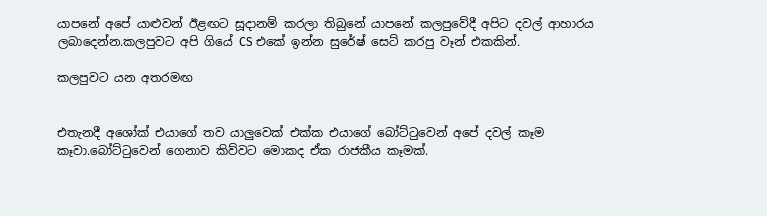යාපනේ අපේ යාළුවන් ඊළඟට සූදානම් කරලා තිබුනේ යාපනේ කලපුවේදී අපිට දවල් ආහාරය ලබාදෙන්න.කලපුවට අපි ගියේ CS එකේ ඉන්න සුරේෂ් සෙට් කරපු වෑන් එකකින්.

කලපුවට යන අතරමඟ


එතැනදී අශෝක් එයාගේ තව යාලුවෙක් එක්ක එයාගේ බෝට්ටුවෙන් අපේ දවල් කෑම කෑවා.බෝට්ටුවෙන් ගෙනාව කිව්වට මොකද ඒක රාජකීය කෑමක්.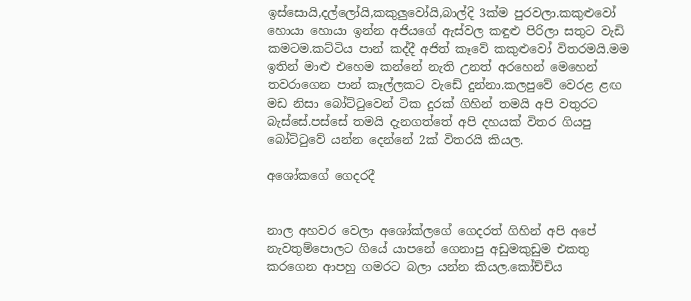ඉස්සොයි,දල්ලෝයි,කකුලුවෝයි,බාල්දි 3ක්ම පුරවලා.කකුළුවෝ හොයා හොයා ඉන්න අජියගේ ඇස්වල කඳුළු පිරිලා සතුට වැඩි කමටම.කට්ටිය පාන් කද්දී අජිත් කෑවේ කකුළුවෝ විතරමයි.මම ඉතින් මාළු එහෙම කන්නේ නැති උනත් අරහෙන් මෙහෙන් තවරාගෙන පාන් කෑල්ලකට වැඩේ දුන්නා.කලපුවේ වෙරළ ළඟ මඩ නිසා බෝට්ටුවෙන් ටික දුරක් ගිහින් තමයි අපි වතුරට බැස්සේ.පස්සේ තමයි දැනගත්තේ අපි දහයක් විතර ගියපු බෝට්ටුවේ යන්න දෙන්නේ 2ක් විතරයි කියල.

අශෝකගේ ගෙදරදී


නාල අහවර වෙලා අශෝක්ලගේ ගෙදරත් ගිහින් අපි අපේ නැවතුම්පොලට ගියේ යාපනේ ගෙනාපු අඩුමකුඩුම එකතු කරගෙන ආපහු ගමරට බලා යන්න කියල.කෝච්චිය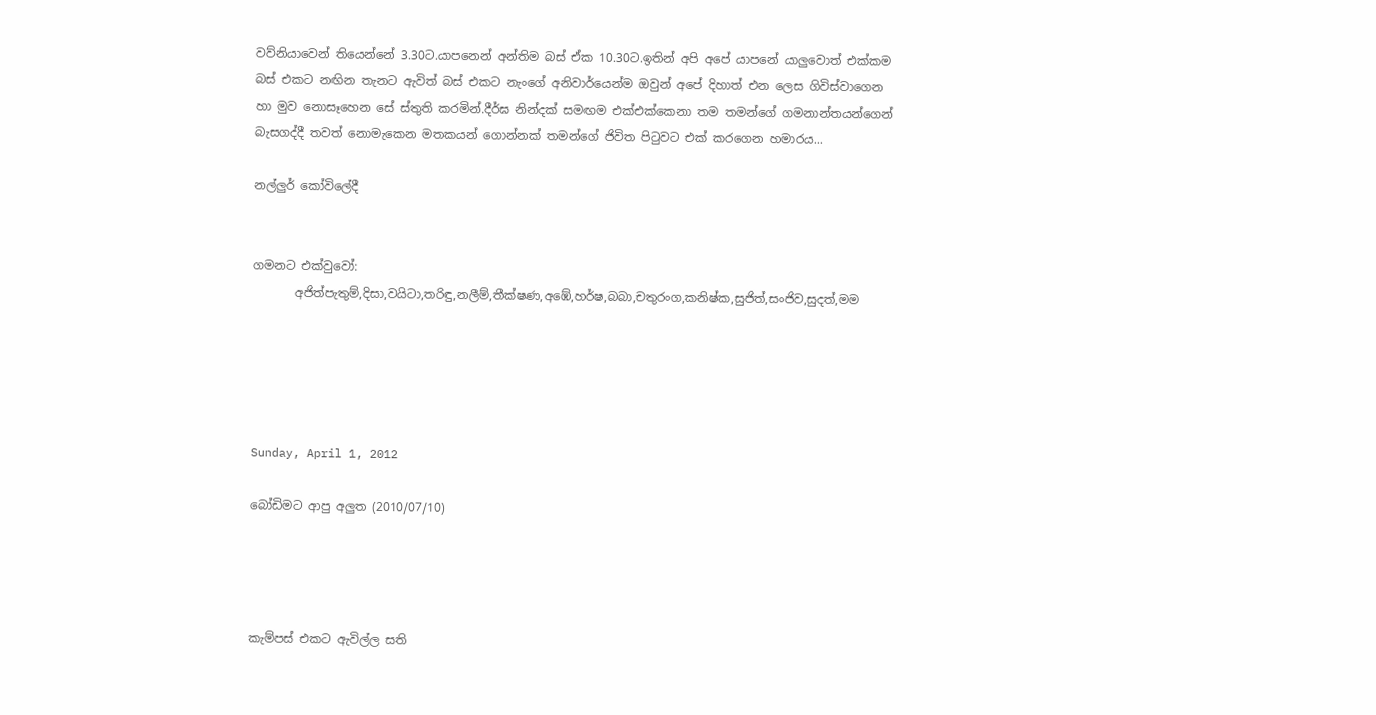වව්නියාවෙන් තියෙන්නේ 3.30ට.යාපනෙන් අන්තිම බස් ඒක 10.30ට.ඉතින් අපි අපේ යාපනේ යාලුවොත් එක්කම බස් එකට නඟින තැනට ඇවිත් බස් එකට නැංගේ අනිවාර්යෙන්ම ඔවුන් අපේ දිහාත් එන ලෙස ගිවිස්වාගෙන හා මුව නොසෑහෙන සේ ස්තුති කරමින්.දීර්ඝ නින්දක් සමඟම එක්එක්කෙනා තම තමන්ගේ ගමනාන්තයන්ගෙන්  බැසගද්දී තවත් නොමැකෙන මතකයන් ගොන්නක් තමන්ගේ ජිවිත පිටුවට එක් කරගෙන හමාරය...

නල්ලුර් කෝවිලේදී


ගමනට එක්වුවෝ:
       අජිත්පැතුම්,දිසා,වයිටා,තරිඳු,නලීම්,තීක්ෂණ,අඹේ,හර්ෂ,බබා,චතුරංග,කනිෂ්ක,සුජිත්,සංජිව,සුදත්,මම





Sunday, April 1, 2012

බෝඩිමට ආපු අලුත (2010/07/10)




කැම්පස් එකට ඇවිල්ල සති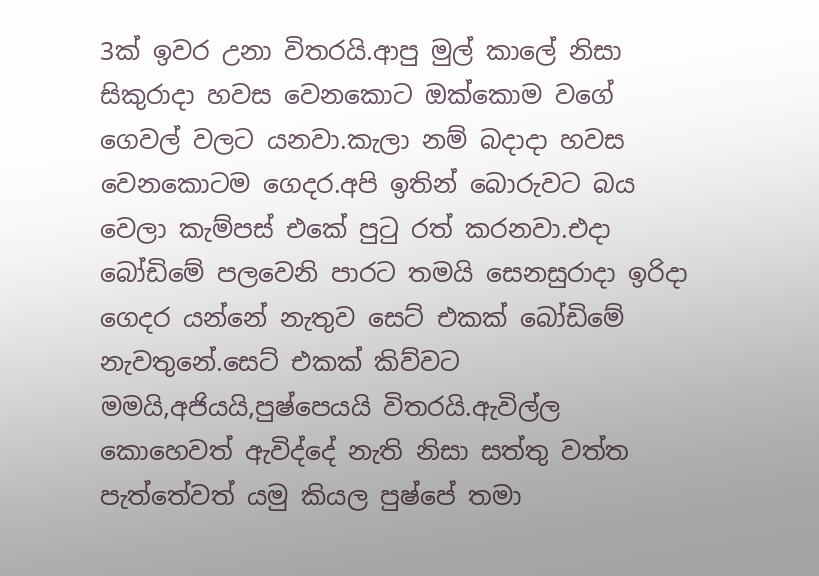3ක් ඉවර උනා විතරයි.ආපු මුල් කාලේ නිසා සිකුරාදා හවස වෙනකොට ඔක්කොම වගේ ගෙවල් වලට යනවා.කැලා නම් බදාදා හවස වෙනකොටම ගෙදර.අපි ඉතින් බොරුවට බය වෙලා කැම්පස් එකේ පුටු රත් කරනවා.එදා බෝඩිමේ පලවෙනි පාරට තමයි සෙනසුරාදා ඉරිදා ගෙදර යන්නේ නැතුව සෙට් එකක් බෝඩිමේ නැවතුනේ.සෙට් එකක් කිව්වට මමයි,අජියයි,පුෂ්පෙයයි විතරයි.ඇවිල්ල කොහෙවත් ඇවිද්දේ නැති නිසා සත්තු වත්ත පැත්තේවත් යමු කියල පුෂ්පේ තමා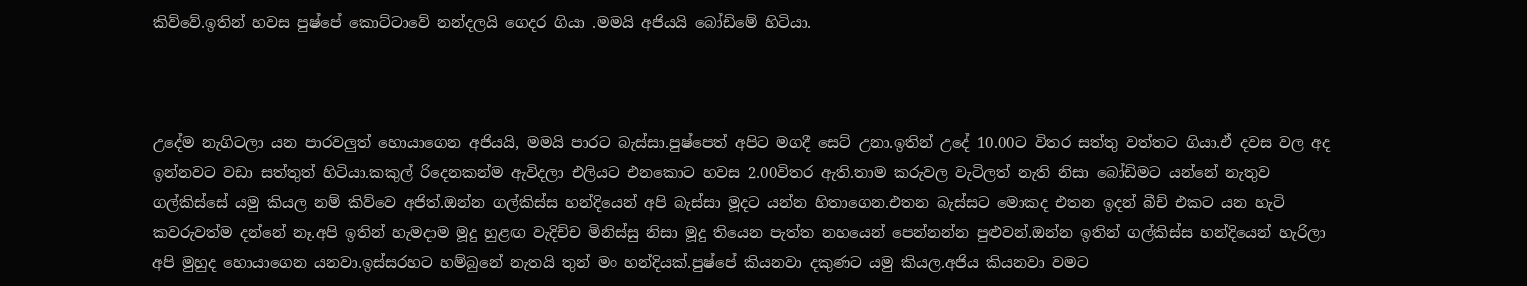කිව්වේ.ඉතින් හවස පුෂ්පේ කොට්ටාවේ නන්දලයි ගෙදර ගියා .මමයි අජියයි බෝඩිමේ හිටියා.



උදේම නැගිටලා යන පාරවලුත් හොයාගෙන අජියයි, මමයි පාරට බැස්සා.පුෂ්පෙත් අපිට මගදී සෙට් උනා.ඉතින් උදේ 10.00ට විතර සත්තු වත්තට ගියා.ඒ දවස වල අද ඉන්නවට වඩා සත්තුත් හිටියා.කකුල් රිදෙනකන්ම ඇවිදලා එලියට එනකොට හවස 2.00විතර ඇති.තාම කරුවල වැටිලත් නැති නිසා බෝඩිමට යන්නේ නැතුව ගල්කිස්සේ යමු කියල නම් කිව්වෙ අජිත්.ඔන්න ගල්කිස්ස හන්දියෙන් අපි බැස්සා මූදට යන්න හිතාගෙන.එතන බැස්සට මොකද එතන ඉදන් බීච් එකට යන හැටි කවරුවත්ම දන්නේ නෑ.අපි ඉතින් හැමදාම මූදු හුළඟ වැදිච්ච මිනිස්සු නිසා මූදු තියෙන පැත්ත නහයෙන් පෙන්නන්න පුළුවන්.ඔන්න ඉතින් ගල්කිස්ස හන්දියෙන් හැරිලා අපි මුහුද හොයාගෙන යනවා.ඉස්සරහට හම්බුනේ නැතයි තුන් මං හන්දියක්.පුෂ්පේ කියනවා දකුණට යමු කියල.අජිය කියනවා වමට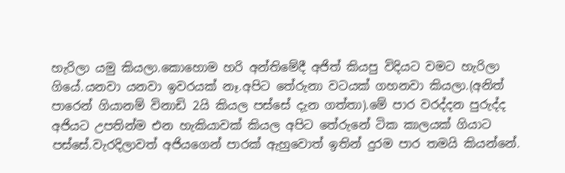හැරිලා යමු කියලා.කොහොම හරි අන්තිමේදී අජිත් කියපු විදියට වමට හැරිලා ගියේ.යනවා යනවා ඉවරයක්‌ නෑ.අපිට තේරුනා වටයක් ගහනවා කියලා.(අනිත් පාරෙන් ගියානම් විනාඩි 2යි කියල පස්සේ දැන ගත්තා).මේ පාර වරද්දන පුරුද්ද අජියට උපතින්ම එන හැකියාවක් කියල අපිට තේරුනේ ටික කාලයක් ගියාට පස්සේ.වැරදිලාවත් අජියගෙන් පාරක් ඇහුවොත් ඉතින් දුරම පාර තමයි කියන්නේ.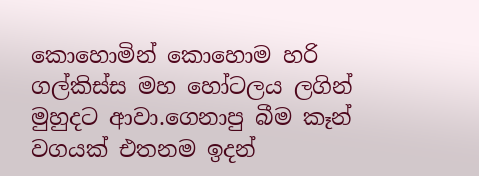කොහොමින් කොහොම හරි ගල්කිස්ස මහ හෝටලය ලගින් මුහුදට ආවා.ගෙනාපු බීම කෑන් වගයක් එතනම ඉදන්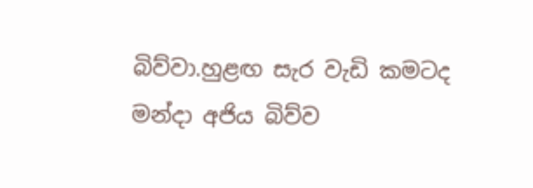බිව්වා.හුළඟ සැර වැඩි කමටද මන්දා අජිය බිව්ව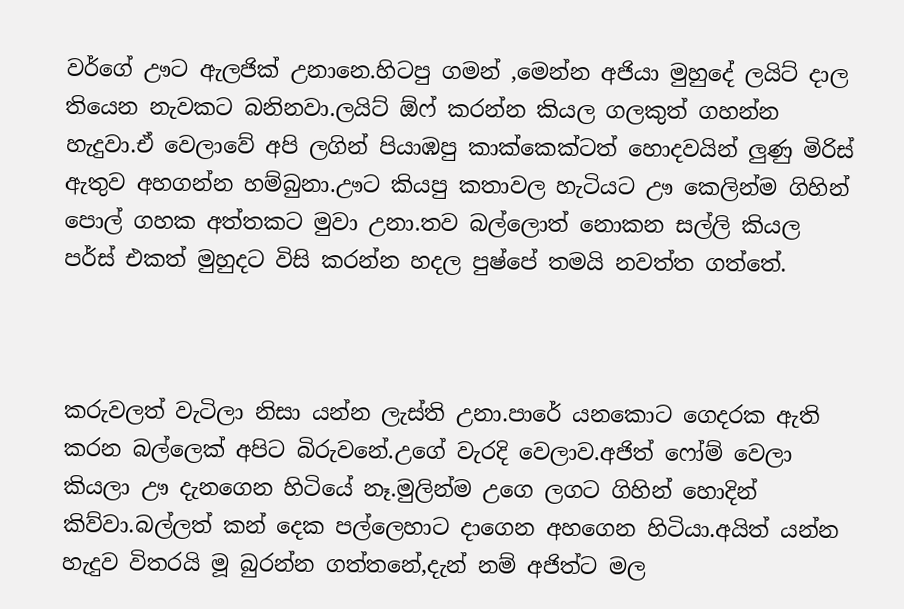වර්ගේ ඌට ඇලජික් උනානෙ.හිටපු ගමන් ,මෙන්න අජියා මුහුදේ ලයිට් දාල තියෙන නැවකට බනිනවා.ලයිට් ඕෆ් කරන්න කියල ගලකුත් ගහන්න හැදුවා.ඒ වෙලාවේ අපි ලගින් පියාඹපු කාක්කෙක්ටත් හොදවයින් ලුණු මිරිස් ඇතුව අහගන්න හම්බුනා.ඌට කියපු කතාවල හැටියට ඌ කෙලින්ම ගිහින් පොල් ගහක අත්තකට මුවා උනා.තව බල්ලොත් නොකන සල්ලි කියල පර්ස් එකත් මුහුදට විසි කරන්න හදල පුෂ්පේ තමයි නවත්ත ගත්තේ.



කරුවලත් වැටිලා නිසා යන්න ලැස්ති උනා.පාරේ යනකොට ගෙදරක ඇති කරන බල්ලෙක් අපිට බිරුවනේ.උගේ වැරදි වෙලාව.අජිත් ෆෝම් වෙලා කියලා ඌ දැනගෙන හිටියේ නෑ.මුලින්ම උගෙ ලගට ගිහින් හොදින් කිව්වා.බල්ලත් කන් දෙක පල්ලෙහාට දාගෙන අහගෙන හිටියා.අයිත් යන්න හැදුව විතරයි මූ බුරන්න ගත්තනේ,දැන් නම් අජිත්ට මල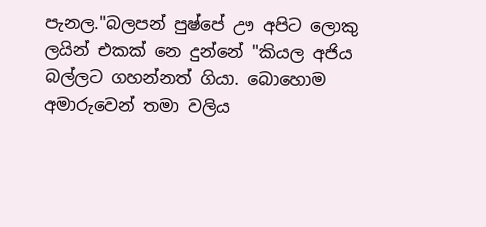පැනල."බලපන් පුෂ්පේ ඌ අපිට ලොකු ලයින් එකක් නෙ දුන්නේ "කියල අජිය බල්ලට ගහන්නත් ගියා. බොහොම අමාරුවෙන් තමා වලිය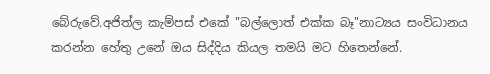බේරුවේ.අජිත්ල කැම්පස් එකේ "බල්ලොත් එක්ක බෑ"නාට්‍යය සංවිධානය කරන්න හේතු උනේ ඔය සිද්දිය කියල තමයි මට හිතෙන්නේ.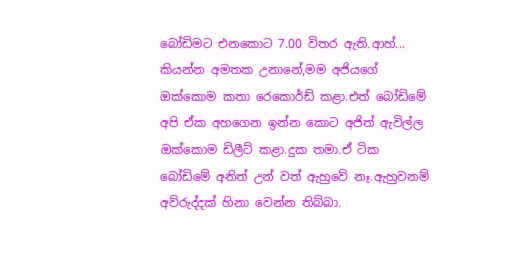බෝඩිමට එනකොට 7.00 විතර ඇති.ආහ්... කියන්න අමතක උනානේ,මම අජියගේ ඔක්කොම කතා රෙකොර්ඩ් කළා.එත් බෝඩිමේ අපි ඒක අහගෙන ඉන්න කොට අජිත් ඇවිල්ල ඔක්කොම ඩිලීට් කළා.දුක තමා.ඒ ටික බෝඩිමේ අනිත් උන් වත් ඇහුවේ නෑ.ඇහුවනම් අව්රුද්දක් හිනා වෙන්න තිබ්බා.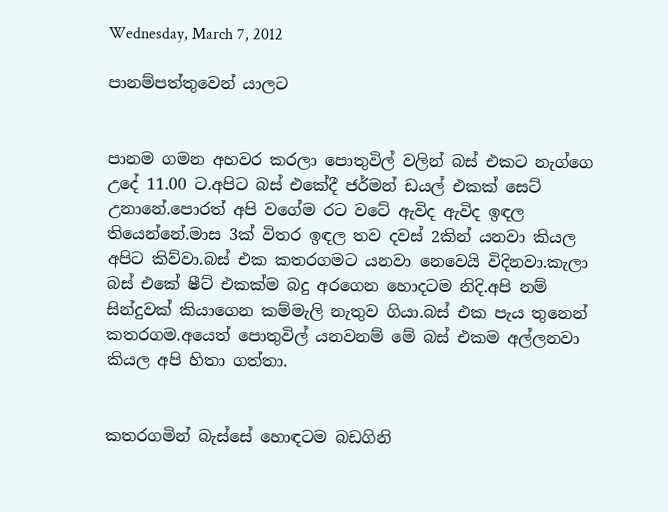Wednesday, March 7, 2012

පානම්පත්තුවෙන් යාලට


පානම ගමන අහවර කරලා පොතුවිල් වලින් බස් එකට නැග්ගෙ උදේ 11.00 ට.අපිට බස් එකේදී ජර්මන් ඩයල් එකක් සෙට් උනානේ.පොරත් අපි වගේම රට වටේ ඇවිද ඇවිද ඉඳල තියෙන්නේ.මාස 3ක් විතර ඉඳල තව දවස් 2කින් යනවා කියල අපිට කිව්වා.බස් එක කතරගමට යනවා නෙවෙයි විදිනවා.කැලා බස් එකේ ෂීට් එකක්ම බදු අරගෙන හොදටම නිදි.අපි නම් සින්දුවක් කියාගෙන කම්මැලි නැතුව ගියා.බස් එක පැය තුනෙන් කතරගම.අයෙත් පොතුවිල් යනවනම් මේ බස් එකම අල්ලනවා කියල අපි හිතා ගත්තා.


කතරගමින් බැස්සේ හොඳටම බඩගිනි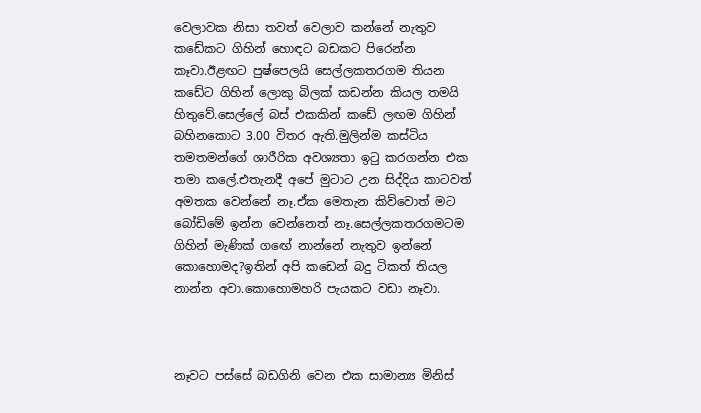වෙලාවක නිසා තවත් වෙලාව කන්නේ නැතුව කඩේකට ගිහින් හොඳට බඩකට පිරෙන්න කෑවා.ඊළඟට පුෂ්පෙලයි සෙල්ලකතරගම තියන කඩේට ගිහින් ලොකු බිලක්‌ කඩන්න කියල තමයි හිතුවේ.සෙල්ලේ බස් එකකින් කඩේ ලඟම ගිහින් බහිනකොට 3.00 විතර ඇති.මුලින්ම කස්ටිය තමතමන්ගේ ශාරීරික අවශ්‍යතා ඉටු කරගන්න එක තමා කලේ.එතැනදී අපේ මුටාට උන සිද්දිය කාටවත් අමතක වෙන්නේ නෑ.ඒක මෙතැන කිව්වොත් මට බෝඩිමේ ඉන්න වෙන්නෙත් නෑ.සෙල්ලකතරගමටම ගිහින් මැණික් ගඟේ නාන්නේ නැතුව ඉන්නේ කොහොමද?ඉතින් අපි කඩෙන් බදු ටිකත් තියල නාන්න අවා.කොහොමහරි පැයකට වඩා නෑවා.



නෑවට පස්සේ බඩගිනි වෙන එක සාමාන්‍ය මිනිස්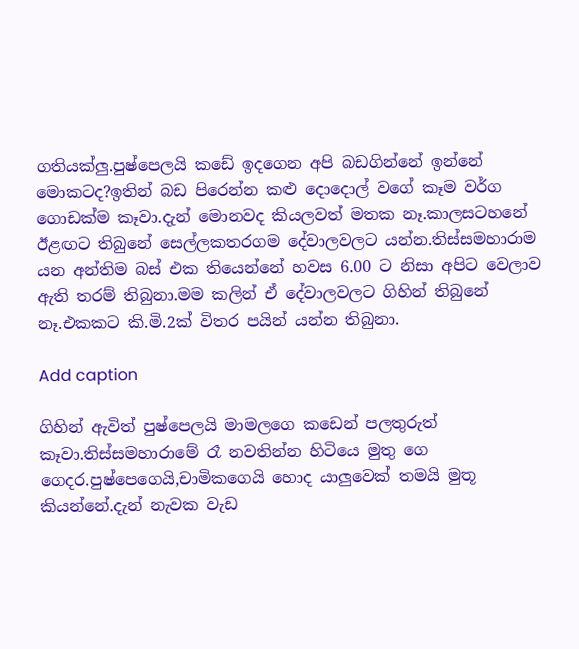ගතියක්ලු.පුෂ්පෙලයි කඩේ ඉදගෙන අපි බඩගින්නේ ඉන්නේ මොකටද?ඉතින් බඩ පිරෙන්න කළු දොදොල් වගේ කෑම වර්ග ගොඩක්ම කෑවා.දැන් මොනවද කියලවත් මතක නෑ.කාලසටහනේ ඊළඟට තිබුනේ සෙල්ලකතරගම දේවාලවලට යන්න.තිස්සමහාරාම යන අන්තිම බස් එක තියෙන්නේ හවස 6.00 ට නිසා අපිට වෙලාව ඇති තරම් තිබුනා.මම කලින් ඒ දේවාලවලට ගිහින් තිබුනේ නෑ.එකකට කි.මි.2ක් විතර පයින් යන්න තිබුනා.

Add caption

ගිහින් ඇවිත් පුෂ්පෙලයි මාමලගෙ කඩෙන් පලතුරුත් කෑවා.තිස්සමහාරාමේ රෑ නවතින්න හිටියෙ මුතු ගෙ ගෙදර.පුෂ්පෙගෙයි,චාමිකගෙයි හොද යාලුවෙක් තමයි මුතූ කියන්නේ.දැන් නැවක වැඩ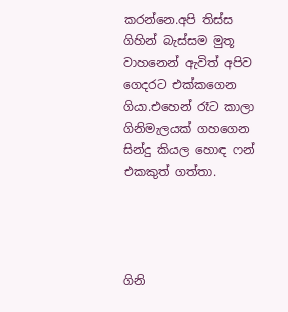කරන්නෙ.අපි තිස්ස ගිහින් බැස්සම මුතූ වාහනෙන් ඇවිත් අපිව ගෙදරට එක්කගෙන ගියා.එහෙන් රෑට කාලා ගිනිමැලයක් ගහගෙන සින්දු කියල හොඳ ෆන් එකකුත් ගත්තා.




ගිනි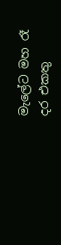මැලේට මහ රෑ දර එකතු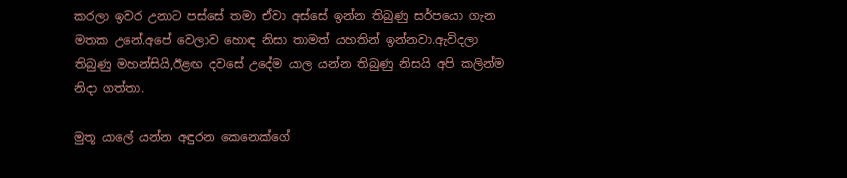කරලා ඉවර උනාට පස්සේ තමා ඒවා අස්සේ ඉන්න තිබුණු සර්පයො ගැන මතක උනේ.අපේ වෙලාව හොඳ නිසා තාමත් යහතින් ඉන්නවා.ඇවිදලා තිබුණු මහන්සියි,ඊළඟ දවසේ උදේම යාල යන්න තිබුණු නිසයි අපි කලින්ම නිදා ගත්තා.

මුතූ යාලේ යන්න අඳුරන කෙනෙක්ගේ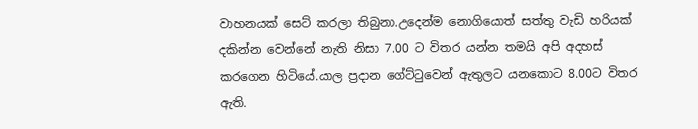වාහනයක් සෙට් කරලා තිබුනා.උදෙන්ම නොගියොත් සත්තු වැඩි හරියක් දකින්න වෙන්නේ නැති නිසා 7.00 ට විතර යන්න තමයි අපි අදහස් කරගෙන හිටියේ.යාල ප්‍රදාන ගේට්ටුවෙන් ඇතුලට යනකොට 8.00ට විතර ඇති.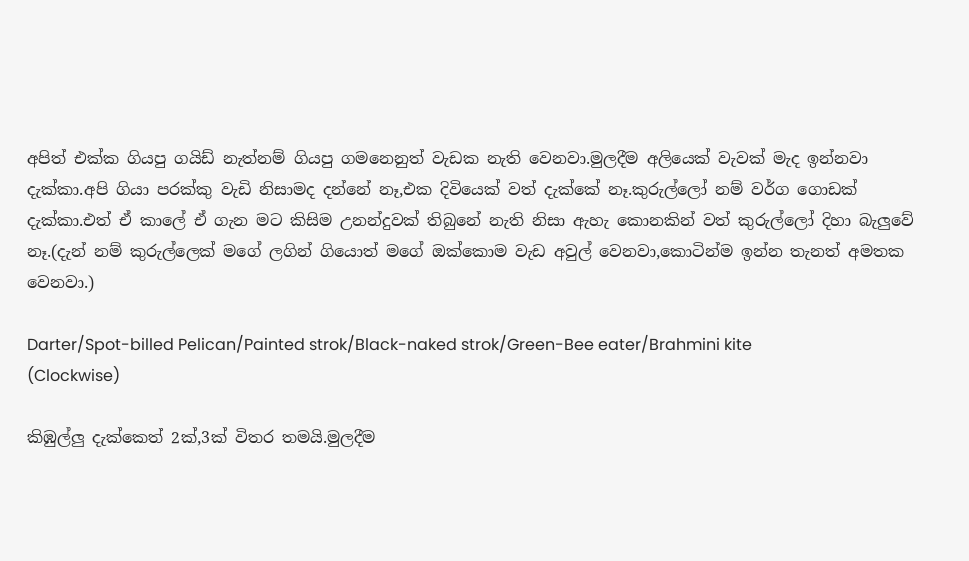අපිත් එක්ක ගියපු ගයිඩ් නැත්නම් ගියපු ගමනෙනුත් වැඩක නැති වෙනවා.මුලදීම අලියෙක් වැවක් මැද ඉන්නවා දැක්කා.අපි ගියා පරක්කු වැඩි නිසාමද දන්නේ නෑ,එක දිවියෙක් වත් දැක්කේ නෑ.කුරුල්ලෝ නම් වර්ග ගොඩක් දැක්කා.එත් ඒ කාලේ ඒ ගැන මට කිසිම උනන්දුවක් තිබුනේ නැති නිසා ඇහැ කොනකින් වත් කුරුල්ලෝ දිහා බැලුවේ නෑ.(දැන් නම් කුරුල්ලෙක් මගේ ලගින් ගියොත් මගේ ඔක්කොම වැඩ අවුල් වෙනවා,කොටින්ම ඉන්න තැනත් අමතක වෙනවා.)

Darter/Spot-billed Pelican/Painted strok/Black-naked strok/Green-Bee eater/Brahmini kite
(Clockwise)

කිඹුල්ලු දැක්කෙත් 2ක්,3ක් විතර තමයි.මුලදීම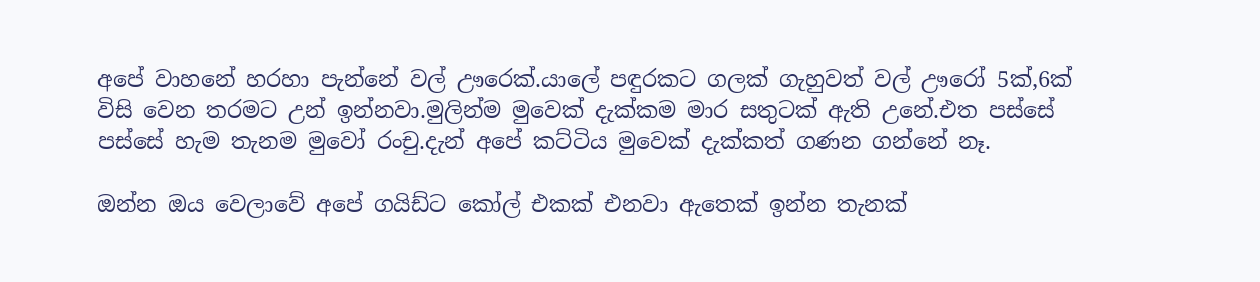අපේ වාහනේ හරහා පැන්නේ වල් ඌරෙක්‌.යාලේ පඳුරකට ගලක් ගැහුවත් වල් ඌරෝ 5ක්,6ක් විසි වෙන තරමට උන් ඉන්නවා.මුලින්ම මුවෙක් දැක්කම මාර සතුටක් ඇති උනේ.එත පස්සේ පස්සේ හැම තැනම මුවෝ රංචු.දැන් අපේ කට්ටිය මුවෙක් දැක්කත් ගණන ගන්නේ නෑ.

ඔන්න ඔය වෙලාවේ අපේ ගයිඩ්ට කෝල් එකක් එනවා ඇතෙක් ඉන්න තැනක්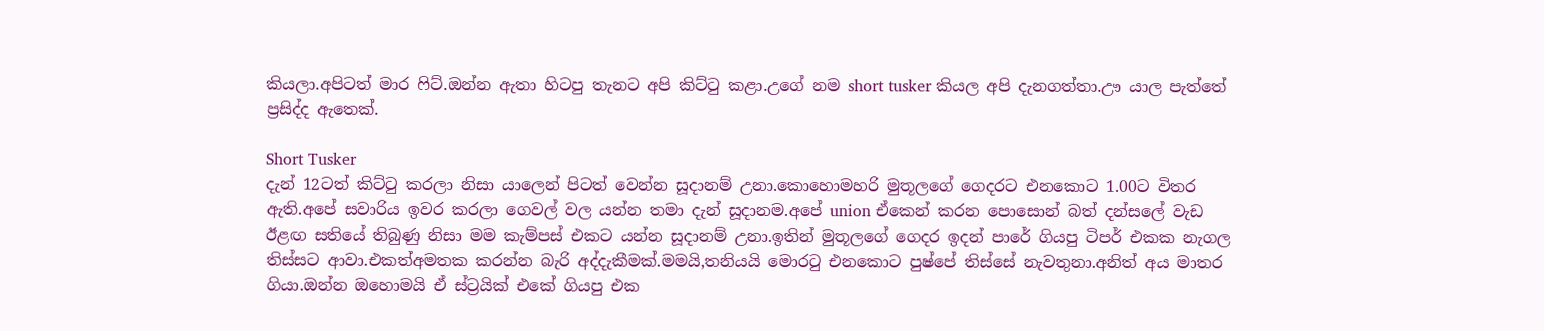කියලා.අපිටත් මාර ෆිට්.ඔන්න ඇතා හිටපු තැනට අපි කිට්ටු කළා.උගේ නම short tusker කියල අපි දැනගත්තා.ඌ යාල පැත්තේ ප්‍රසිද්ද ඇතෙක්.

Short Tusker
දැන් 12ටත් කිට්ටු කරලා නිසා යාලෙන් පිටත් වෙන්න සූදානම් උනා.කොහොමහරි මුතූලගේ ගෙදරට එනකොට 1.00ට විතර ඇති.අපේ සවාරිය ඉවර කරලා ගෙවල් වල යන්න තමා දැන් සූදානම.අපේ union ඒකෙන් කරන පොසොන් බත් දන්සලේ වැඩ ඊළඟ සතියේ තිබුණු නිසා මම කැම්පස් එකට යන්න සූදානම් උනා.ඉතින් මුතූලගේ ගෙදර ඉදන් පාරේ ගියපු ටිපර් එකක නැගල තිස්සට ආවා.එකත්අමතක කරන්න බැරි අද්දැකීමක්.මමයි,තනියයි මොරටු එනකොට පුෂ්පේ තිස්සේ නැවතුනා.අනිත් අය මාතර ගියා.ඔන්න ඔහොමයි ඒ ස්ට්‍රයික් එකේ ගියපු එක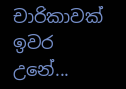චාරිකාවක් ඉවර උනේ...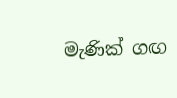මැණික් ගඟ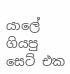යාලේ ගියපු සෙට් එක